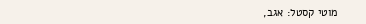מוטי קסטל: אגב,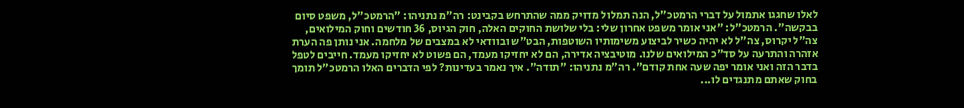לאלו שחגגו אתמול על דברי הרמטכ"ל, הנה תמלול מדויק ממה שהתרחש בקבינט: רה"מ נתניהו: "הרמטכ"ל, משפט סיום בבקשה". הרמטכ"ל: "אני אומר משפט אחרון שלי: בלי שלושת החוקים האלה, חוק הגיוס, 36 חודשים וחוק המילואים, צה"ל יקרוס, צה"ל לא יהיה כשיר לביצוע משימותיו השוטפות, הבט"ש ובוודאי לא במצבים של מלחמה. אני נותן פה הערת אזהרה והתרעה על סד"כ המילואים שלנו. מוטיבציה אדירה, הם לא יחזיקו מעמד, הם פשוט לא יחזיקו מעמד. חייבים לטפל בדבר הזה ואני אומר יפה שעה אחת קודם". רה"מ נתניהו: "תודה". איך נאמר בעדינות? לפי הדברים האלו הרמטכ"ל תומך בחוק שאתם מתנגדים לו...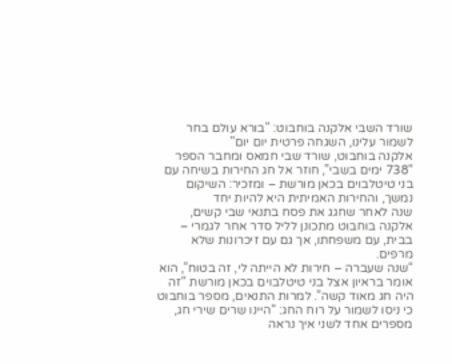שורד השבי אלקנה בוחבוט: "בורא עולם בחר לשמור עלינו, השגחה פרטית יום יום"
אלקנה בוחבוט, שורד שבי חמאס ומחבר הספר “738 ימים בשבי”, חוזר אל חג החירות בשיחה עם בני טיטלבוים בכאן מורשת – ומזכיר: השיקום נמשך, והחירות האמיתית היא להיות יחד
שנה לאחר שחגג את פסח בתנאי שבי קשים, אלקנה בוחבוט מתכונן לליל סדר אחר לגמרי – בבית, עם משפחתו, אך גם עם זיכרונות שלא מרפים.
“שנה שעברה – חירות לא הייתה לי, זה בטוח”, הוא אומר בראיון אצל בני טיטלבוים בכאן מורשת “זה היה חג מאוד קשה”. למרות התנאים, מספר בוחבוט כי ניסו לשמור על רוח החג: “היינו שרים שירי חג, מספרים אחד לשני איך נראה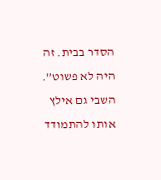הסדר בבית. זה היה לא פשוט”.
השבי גם אילץ אותו להתמודד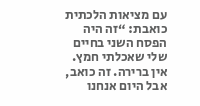עם מציאות הלכתית כואבת: “זה היה הפסח השני בחיים שלי שאכלתי חמץ. אין ברירה. זה כואב, אבל היום אנחנו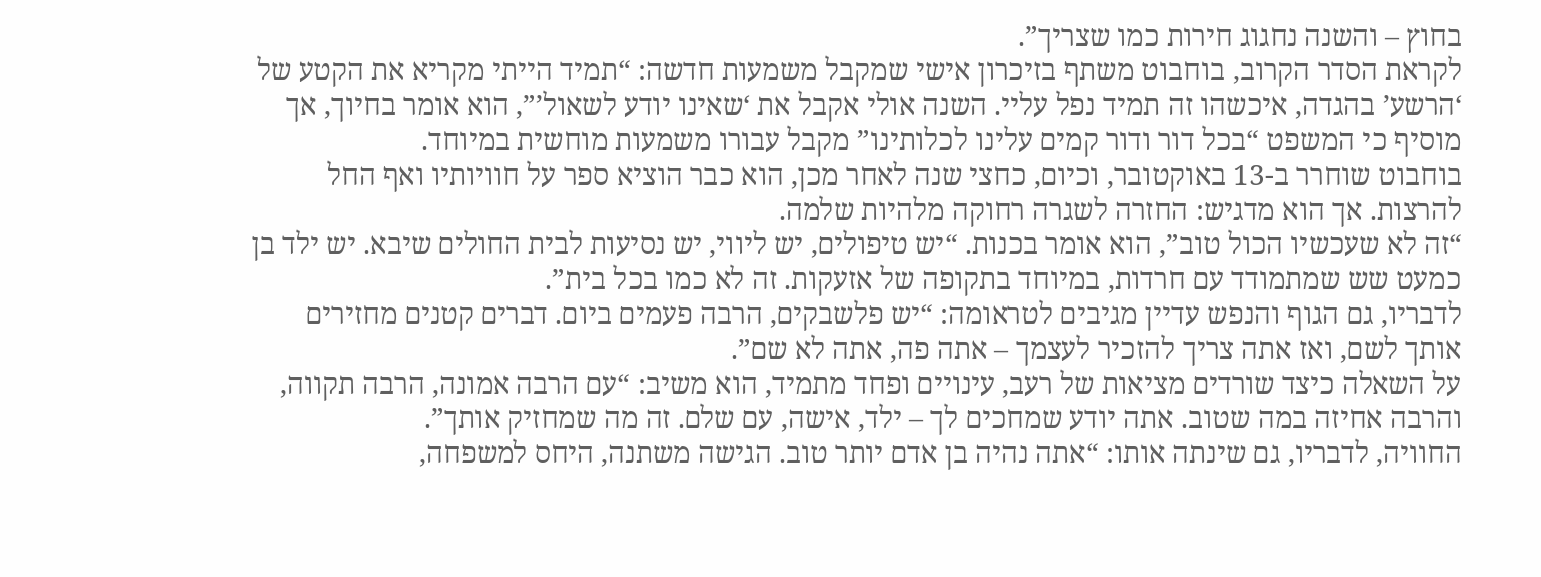בחוץ – והשנה נחגוג חירות כמו שצריך”.
לקראת הסדר הקרוב, בוחבוט משתף בזיכרון אישי שמקבל משמעות חדשה: “תמיד הייתי מקריא את הקטע של ‘הרשע’ בהגדה, איכשהו זה תמיד נפל עליי. השנה אולי אקבל את ‘שאינו יודע לשאול’”, הוא אומר בחיוך, אך מוסיף כי המשפט “בכל דור ודור קמים עלינו לכלותינו” מקבל עבורו משמעות מוחשית במיוחד.
בוחבוט שוחרר ב-13 באוקטובר, וכיום, כחצי שנה לאחר מכן, הוא כבר הוציא ספר על חוויותיו ואף החל להרצות. אך הוא מדגיש: החזרה לשגרה רחוקה מלהיות שלמה.
“זה לא שעכשיו הכול טוב”, הוא אומר בכנות. “יש טיפולים, יש ליווי, יש נסיעות לבית החולים שיבא. יש ילד בן כמעט שש שמתמודד עם חרדות, במיוחד בתקופה של אזעקות. זה לא כמו בכל בית”.
לדבריו, גם הגוף והנפש עדיין מגיבים לטראומה: “יש פלשבקים, הרבה פעמים ביום. דברים קטנים מחזירים אותך לשם, ואז אתה צריך להזכיר לעצמך – אתה פה, אתה לא שם”.
על השאלה כיצד שורדים מציאות של רעב, עינויים ופחד מתמיד, הוא משיב: “עם הרבה אמונה, הרבה תקווה, והרבה אחיזה במה שטוב. אתה יודע שמחכים לך – ילד, אישה, עם שלם. זה מה שמחזיק אותך”.
החוויה, לדבריו, גם שינתה אותו: “אתה נהיה בן אדם יותר טוב. הגישה משתנה, היחס למשפחה,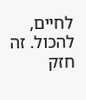לחיים, להכול. זה חזק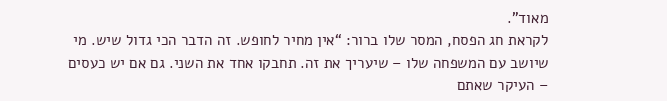מאוד”.
לקראת חג הפסח, המסר שלו ברור: “אין מחיר לחופש. זה הדבר הכי גדול שיש. מי שיושב עם המשפחה שלו – שיעריך את זה. תחבקו אחד את השני. גם אם יש כעסים – העיקר שאתם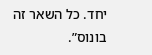יחד. כל השאר זה בונוס”.